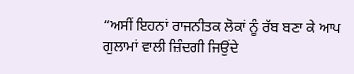“ਅਸੀਂ ਇਹਨਾਂ ਰਾਜਨੀਤਕ ਲੋਕਾਂ ਨੂੰ ਰੱਬ ਬਣਾ ਕੇ ਆਪ ਗੁਲਾਮਾਂ ਵਾਲੀ ਜ਼ਿੰਦਗੀ ਜਿਉਂਦੇ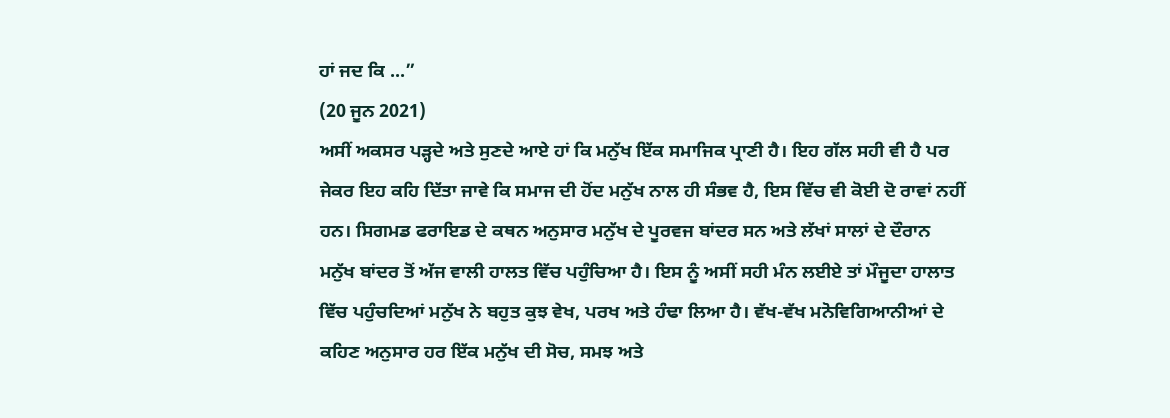ਹਾਂ ਜਦ ਕਿ ...”
(20 ਜੂਨ 2021)
ਅਸੀਂ ਅਕਸਰ ਪੜ੍ਹਦੇ ਅਤੇ ਸੁਣਦੇ ਆਏ ਹਾਂ ਕਿ ਮਨੁੱਖ ਇੱਕ ਸਮਾਜਿਕ ਪ੍ਰਾਣੀ ਹੈ। ਇਹ ਗੱਲ ਸਹੀ ਵੀ ਹੈ ਪਰ ਜੇਕਰ ਇਹ ਕਹਿ ਦਿੱਤਾ ਜਾਵੇ ਕਿ ਸਮਾਜ ਦੀ ਹੋਂਦ ਮਨੁੱਖ ਨਾਲ ਹੀ ਸੰਭਵ ਹੈ, ਇਸ ਵਿੱਚ ਵੀ ਕੋਈ ਦੋ ਰਾਵਾਂ ਨਹੀਂ ਹਨ। ਸਿਗਮਡ ਫਰਾਇਡ ਦੇ ਕਥਨ ਅਨੁਸਾਰ ਮਨੁੱਖ ਦੇ ਪੂਰਵਜ ਬਾਂਦਰ ਸਨ ਅਤੇ ਲੱਖਾਂ ਸਾਲਾਂ ਦੇ ਦੌਰਾਨ ਮਨੁੱਖ ਬਾਂਦਰ ਤੋਂ ਅੱਜ ਵਾਲੀ ਹਾਲਤ ਵਿੱਚ ਪਹੁੰਚਿਆ ਹੈ। ਇਸ ਨੂੰ ਅਸੀਂ ਸਹੀ ਮੰਨ ਲਈਏ ਤਾਂ ਮੌਜੂਦਾ ਹਾਲਾਤ ਵਿੱਚ ਪਹੁੰਚਦਿਆਂ ਮਨੁੱਖ ਨੇ ਬਹੁਤ ਕੁਝ ਵੇਖ, ਪਰਖ ਅਤੇ ਹੰਢਾ ਲਿਆ ਹੈ। ਵੱਖ-ਵੱਖ ਮਨੋਵਿਗਿਆਨੀਆਂ ਦੇ ਕਹਿਣ ਅਨੁਸਾਰ ਹਰ ਇੱਕ ਮਨੁੱਖ ਦੀ ਸੋਚ, ਸਮਝ ਅਤੇ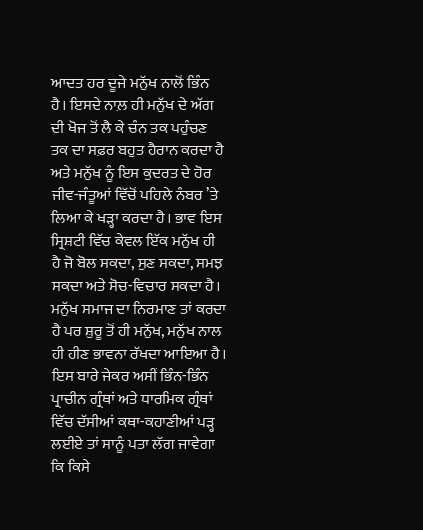ਆਦਤ ਹਰ ਦੂਜੇ ਮਨੁੱਖ ਨਾਲੋਂ ਭਿੰਨ ਹੈ। ਇਸਦੇ ਨਾਲ਼ ਹੀ ਮਨੁੱਖ ਦੇ ਅੱਗ ਦੀ ਖੋਜ ਤੋਂ ਲੈ ਕੇ ਚੰਨ ਤਕ ਪਹੁੰਚਣ ਤਕ ਦਾ ਸਫ਼ਰ ਬਹੁਤ ਹੈਰਾਨ ਕਰਦਾ ਹੈ ਅਤੇ ਮਨੁੱਖ ਨੂੰ ਇਸ ਕੁਦਰਤ ਦੇ ਹੋਰ ਜੀਵ-ਜੰਤੂਆਂ ਵਿੱਚੋਂ ਪਹਿਲੇ ਨੰਬਰ ’ਤੇ ਲਿਆ ਕੇ ਖੜ੍ਹਾ ਕਰਦਾ ਹੈ। ਭਾਵ ਇਸ ਸ੍ਰਿਸ਼ਟੀ ਵਿੱਚ ਕੇਵਲ ਇੱਕ ਮਨੁੱਖ ਹੀ ਹੈ ਜੋ ਬੋਲ ਸਕਦਾ, ਸੁਣ ਸਕਦਾ, ਸਮਝ ਸਕਦਾ ਅਤੇ ਸੋਚ-ਵਿਚਾਰ ਸਕਦਾ ਹੈ।
ਮਨੁੱਖ ਸਮਾਜ ਦਾ ਨਿਰਮਾਣ ਤਾਂ ਕਰਦਾ ਹੈ ਪਰ ਸ਼ੁਰੂ ਤੋਂ ਹੀ ਮਨੁੱਖ, ਮਨੁੱਖ ਨਾਲ ਹੀ ਹੀਣ ਭਾਵਨਾ ਰੱਖਦਾ ਆਇਆ ਹੈ। ਇਸ ਬਾਰੇ ਜੇਕਰ ਅਸੀਂ ਭਿੰਨ-ਭਿੰਨ ਪ੍ਰਾਚੀਨ ਗ੍ਰੰਥਾਂ ਅਤੇ ਧਾਰਮਿਕ ਗ੍ਰੰਥਾਂ ਵਿੱਚ ਦੱਸੀਆਂ ਕਥਾ-ਕਹਾਣੀਆਂ ਪੜ੍ਹ ਲਈਏ ਤਾਂ ਸਾਨੂੰ ਪਤਾ ਲੱਗ ਜਾਵੇਗਾ ਕਿ ਕਿਸੇ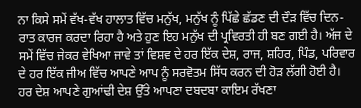ਨਾ ਕਿਸੇ ਸਮੇਂ ਵੱਖ-ਵੱਖ ਹਾਲਾਤ ਵਿੱਚ ਮਨੁੱਖ, ਮਨੁੱਖ ਨੂੰ ਪਿੱਛੇ ਛੱਡਣ ਦੀ ਦੌੜ ਵਿੱਚ ਦਿਨ-ਰਾਤ ਕਾਰਜ ਕਰਦਾ ਰਿਹਾ ਹੈ ਅਤੇ ਹੁਣ ਇਹ ਮਨੁੱਖ ਦੀ ਪ੍ਰਵਿਰਤੀ ਹੀ ਬਣ ਗਈ ਹੈ। ਅੱਜ ਦੇ ਸਮੇਂ ਵਿੱਚ ਜੇਕਰ ਵੇਖਿਆ ਜਾਵੇ ਤਾਂ ਵਿਸ਼ਵ ਦੇ ਹਰ ਇੱਕ ਦੇਸ਼, ਰਾਜ, ਸ਼ਹਿਰ, ਪਿੰਡ, ਪਰਿਵਾਰ ਦੇ ਹਰ ਇੱਕ ਜੀਅ ਵਿੱਚ ਆਪਣੇ ਆਪ ਨੂੰ ਸਰਵੋਤਮ ਸਿੱਧ ਕਰਨ ਦੀ ਹੋੜ ਲੱਗੀ ਹੋਈ ਹੈ। ਹਰ ਦੇਸ਼ ਆਪਣੇ ਗੁਆਂਢੀ ਦੇਸ਼ ਉੱਤੇ ਆਪਣਾ ਦਬਦਬਾ ਕਾਇਮ ਰੱਖਣਾ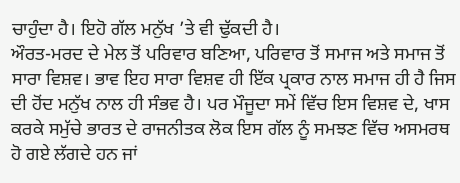ਚਾਹੁੰਦਾ ਹੈ। ਇਹੋ ਗੱਲ ਮਨੁੱਖ ’ਤੇ ਵੀ ਢੁੱਕਦੀ ਹੈ।
ਔਰਤ-ਮਰਦ ਦੇ ਮੇਲ ਤੋਂ ਪਰਿਵਾਰ ਬਣਿਆ, ਪਰਿਵਾਰ ਤੋਂ ਸਮਾਜ ਅਤੇ ਸਮਾਜ ਤੋਂ ਸਾਰਾ ਵਿਸ਼ਵ। ਭਾਵ ਇਹ ਸਾਰਾ ਵਿਸ਼ਵ ਹੀ ਇੱਕ ਪ੍ਰਕਾਰ ਨਾਲ ਸਮਾਜ ਹੀ ਹੈ ਜਿਸ ਦੀ ਹੋਂਦ ਮਨੁੱਖ ਨਾਲ ਹੀ ਸੰਭਵ ਹੈ। ਪਰ ਮੌਜੂਦਾ ਸਮੇਂ ਵਿੱਚ ਇਸ ਵਿਸ਼ਵ ਦੇ, ਖਾਸ ਕਰਕੇ ਸਮੁੱਚੇ ਭਾਰਤ ਦੇ ਰਾਜਨੀਤਕ ਲੋਕ ਇਸ ਗੱਲ ਨੂੰ ਸਮਝਣ ਵਿੱਚ ਅਸਮਰਥ ਹੋ ਗਏ ਲੱਗਦੇ ਹਨ ਜਾਂ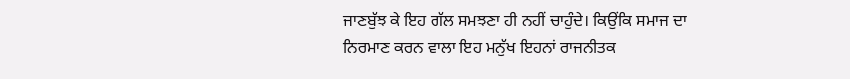ਜਾਣਬੁੱਝ ਕੇ ਇਹ ਗੱਲ ਸਮਝਣਾ ਹੀ ਨਹੀਂ ਚਾਹੁੰਦੇ। ਕਿਉਂਕਿ ਸਮਾਜ ਦਾ ਨਿਰਮਾਣ ਕਰਨ ਵਾਲਾ ਇਹ ਮਨੁੱਖ ਇਹਨਾਂ ਰਾਜਨੀਤਕ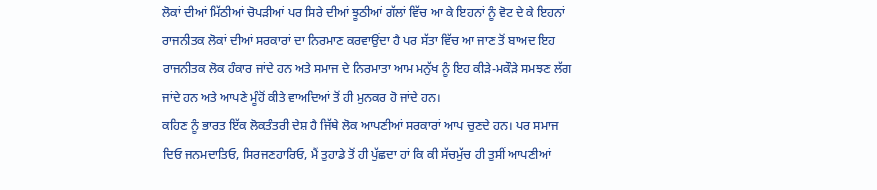ਲੋਕਾਂ ਦੀਆਂ ਮਿੱਠੀਆਂ ਚੋਪੜੀਆਂ ਪਰ ਸਿਰੇ ਦੀਆਂ ਝੂਠੀਆਂ ਗੱਲਾਂ ਵਿੱਚ ਆ ਕੇ ਇਹਨਾਂ ਨੂੰ ਵੋਟ ਦੇ ਕੇ ਇਹਨਾਂ ਰਾਜਨੀਤਕ ਲੋਕਾਂ ਦੀਆਂ ਸਰਕਾਰਾਂ ਦਾ ਨਿਰਮਾਣ ਕਰਵਾਉਂਦਾ ਹੈ ਪਰ ਸੱਤਾ ਵਿੱਚ ਆ ਜਾਣ ਤੋਂ ਬਾਅਦ ਇਹ ਰਾਜਨੀਤਕ ਲੋਕ ਹੰਕਾਰ ਜਾਂਦੇ ਹਨ ਅਤੇ ਸਮਾਜ ਦੇ ਨਿਰਮਾਤਾ ਆਮ ਮਨੁੱਖ ਨੂੰ ਇਹ ਕੀੜੇ-ਮਕੌੜੇ ਸਮਝਣ ਲੱਗ ਜਾਂਦੇ ਹਨ ਅਤੇ ਆਪਣੇ ਮੂੰਹੋਂ ਕੀਤੇ ਵਾਅਦਿਆਂ ਤੋਂ ਹੀ ਮੁਨਕਰ ਹੋ ਜਾਂਦੇ ਹਨ।
ਕਹਿਣ ਨੂੰ ਭਾਰਤ ਇੱਕ ਲੋਕਤੰਤਰੀ ਦੇਸ਼ ਹੈ ਜਿੱਥੇ ਲੋਕ ਆਪਣੀਆਂ ਸਰਕਾਰਾਂ ਆਪ ਚੁਣਦੇ ਹਨ। ਪਰ ਸਮਾਜ ਦਿਓ ਜਨਮਦਾਤਿਓ, ਸਿਰਜਣਹਾਰਿਓ, ਮੈਂ ਤੁਹਾਡੇ ਤੋਂ ਹੀ ਪੁੱਛਦਾ ਹਾਂ ਕਿ ਕੀ ਸੱਚਮੁੱਚ ਹੀ ਤੁਸੀਂ ਆਪਣੀਆਂ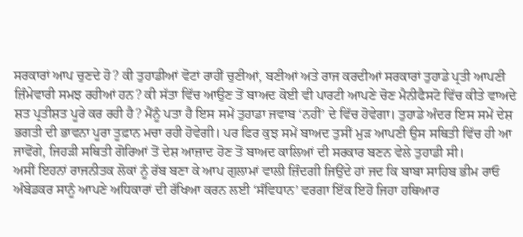ਸਰਕਾਰਾਂ ਆਪ ਚੁਣਦੇ ਹੋ? ਕੀ ਤੁਹਾਡੀਆਂ ਵੋਟਾਂ ਰਾਹੀਂ ਚੁਣੀਆਂ, ਬਣੀਆਂ ਅਤੇ ਰਾਜ ਕਰਦੀਆਂ ਸਰਕਾਰਾਂ ਤੁਹਾਡੇ ਪ੍ਰਤੀ ਆਪਣੀ ਜ਼ਿੰਮੇਵਾਰੀ ਸਮਝ ਰਹੀਆਂ ਹਨ? ਕੀ ਸੱਤਾ ਵਿੱਚ ਆਉਣ ਤੋਂ ਬਾਅਦ ਕੋਈ ਵੀ ਪਾਰਟੀ ਆਪਣੇ ਚੋਣ ਮੈਨੀਫੈਸਟੋ ਵਿੱਚ ਕੀਤੇ ਵਾਅਦੇ ਸ਼ਤ ਪ੍ਰਤੀਸ਼ਤ ਪੂਰੇ ਕਰ ਰਹੀ ਹੈ? ਮੈਂਨੂੰ ਪਤਾ ਹੈ ਇਸ ਸਮੇਂ ਤੁਹਾਡਾ ਜਵਾਬ ‘ਨਹੀਂ’ ਦੇ ਵਿੱਚ ਹੋਵੇਗਾ। ਤੁਹਾਡੇ ਅੰਦਰ ਇਸ ਸਮੇਂ ਦੇਸ਼ ਭਗਤੀ ਦੀ ਭਾਵਨਾ ਪੂਰਾ ਤੂਫ਼ਾਨ ਮਚਾ ਰਹੀ ਹੋਵੇਗੀ। ਪਰ ਫਿਰ ਕੁਝ ਸਮੇਂ ਬਾਅਦ ਤੁਸੀਂ ਮੁੜ ਆਪਣੀ ਉਸ ਸਥਿਤੀ ਵਿੱਚ ਹੀ ਆ ਜਾਵੋਂਗੇ, ਜਿਹੜੀ ਸਥਿਤੀ ਗੋਰਿਆਂ ਤੋਂ ਦੇਸ਼ ਆਜ਼ਾਦ ਹੋਣ ਤੋਂ ਬਾਅਦ ਕਾਲਿਆਂ ਦੀ ਸਰਕਾਰ ਬਣਨ ਵੇਲੇ ਤੁਹਾਡੀ ਸੀ।
ਅਸੀਂ ਇਹਨਾਂ ਰਾਜਨੀਤਕ ਲੋਕਾਂ ਨੂੰ ਰੱਬ ਬਣਾ ਕੇ ਆਪ ਗੁਲਾਮਾਂ ਵਾਲੀ ਜ਼ਿੰਦਗੀ ਜਿਉਂਦੇ ਹਾਂ ਜਦ ਕਿ ਬਾਬਾ ਸਾਹਿਬ ਭੀਮ ਰਾਓ ਅੰਬੇਡਕਰ ਸਾਨੂੰ ਆਪਣੇ ਅਧਿਕਾਰਾਂ ਦੀ ਰੱਖਿਆ ਕਰਨ ਲਈ ‘ਸੰਵਿਧਾਨ’ ਵਰਗਾ ਇੱਕ ਇਹੋ ਜਿਹਾ ਹਥਿਆਰ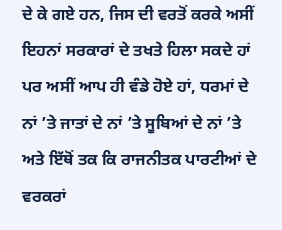ਦੇ ਕੇ ਗਏ ਹਨ, ਜਿਸ ਦੀ ਵਰਤੋਂ ਕਰਕੇ ਅਸੀਂ ਇਹਨਾਂ ਸਰਕਾਰਾਂ ਦੇ ਤਖਤੇ ਹਿਲਾ ਸਕਦੇ ਹਾਂ ਪਰ ਅਸੀਂ ਆਪ ਹੀ ਵੰਡੇ ਹੋਏ ਹਾਂ, ਧਰਮਾਂ ਦੇ ਨਾਂ ’ਤੇ ਜਾਤਾਂ ਦੇ ਨਾਂ ’ਤੇ ਸੂਬਿਆਂ ਦੇ ਨਾਂ ’ਤੇ ਅਤੇ ਇੱਥੋਂ ਤਕ ਕਿ ਰਾਜਨੀਤਕ ਪਾਰਟੀਆਂ ਦੇ ਵਰਕਰਾਂ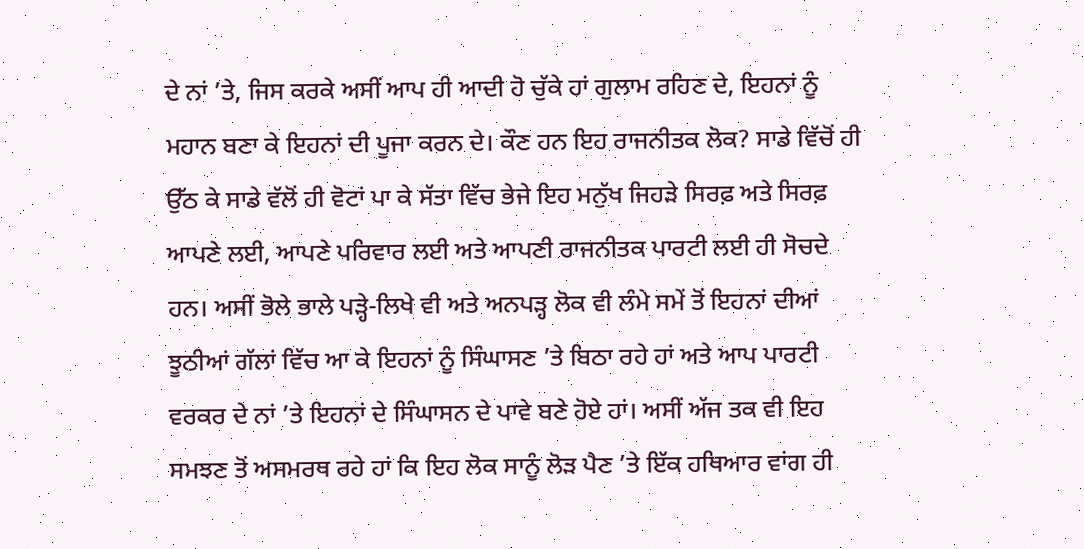ਦੇ ਨਾਂ ’ਤੇ, ਜਿਸ ਕਰਕੇ ਅਸੀਂ ਆਪ ਹੀ ਆਦੀ ਹੋ ਚੁੱਕੇ ਹਾਂ ਗੁਲਾਮ ਰਹਿਣ ਦੇ, ਇਹਨਾਂ ਨੂੰ ਮਹਾਨ ਬਣਾ ਕੇ ਇਹਨਾਂ ਦੀ ਪੂਜਾ ਕਰਨ ਦੇ। ਕੌਣ ਹਨ ਇਹ ਰਾਜਨੀਤਕ ਲੋਕ? ਸਾਡੇ ਵਿੱਚੋਂ ਹੀ ਉੱਠ ਕੇ ਸਾਡੇ ਵੱਲੋਂ ਹੀ ਵੋਟਾਂ ਪਾ ਕੇ ਸੱਤਾ ਵਿੱਚ ਭੇਜੇ ਇਹ ਮਨੁੱਖ ਜਿਹੜੇ ਸਿਰਫ਼ ਅਤੇ ਸਿਰਫ਼ ਆਪਣੇ ਲਈ, ਆਪਣੇ ਪਰਿਵਾਰ ਲਈ ਅਤੇ ਆਪਣੀ ਰਾਜਨੀਤਕ ਪਾਰਟੀ ਲਈ ਹੀ ਸੋਚਦੇ ਹਨ। ਅਸੀਂ ਭੋਲੇ ਭਾਲੇ ਪੜ੍ਹੇ-ਲਿਖੇ ਵੀ ਅਤੇ ਅਨਪੜ੍ਹ ਲੋਕ ਵੀ ਲੰਮੇ ਸਮੇਂ ਤੋਂ ਇਹਨਾਂ ਦੀਆਂ ਝੂਠੀਆਂ ਗੱਲਾਂ ਵਿੱਚ ਆ ਕੇ ਇਹਨਾਂ ਨੂੰ ਸਿੰਘਾਸਣ ’ਤੇ ਬਿਠਾ ਰਹੇ ਹਾਂ ਅਤੇ ਆਪ ਪਾਰਟੀ ਵਰਕਰ ਦੇ ਨਾਂ ’ਤੇ ਇਹਨਾਂ ਦੇ ਸਿੰਘਾਸਨ ਦੇ ਪਾਵੇ ਬਣੇ ਹੋਏ ਹਾਂ। ਅਸੀਂ ਅੱਜ ਤਕ ਵੀ ਇਹ ਸਮਝਣ ਤੋਂ ਅਸਮਰਥ ਰਹੇ ਹਾਂ ਕਿ ਇਹ ਲੋਕ ਸਾਨੂੰ ਲੋੜ ਪੈਣ ’ਤੇ ਇੱਕ ਹਥਿਆਰ ਵਾਂਗ ਹੀ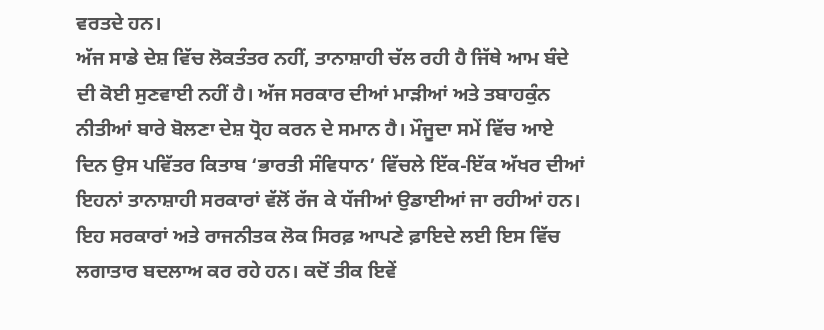ਵਰਤਦੇ ਹਨ।
ਅੱਜ ਸਾਡੇ ਦੇਸ਼ ਵਿੱਚ ਲੋਕਤੰਤਰ ਨਹੀਂ, ਤਾਨਾਸ਼ਾਹੀ ਚੱਲ ਰਹੀ ਹੈ ਜਿੱਥੇ ਆਮ ਬੰਦੇ ਦੀ ਕੋਈ ਸੁਣਵਾਈ ਨਹੀਂ ਹੈ। ਅੱਜ ਸਰਕਾਰ ਦੀਆਂ ਮਾੜੀਆਂ ਅਤੇ ਤਬਾਹਕੁੰਨ ਨੀਤੀਆਂ ਬਾਰੇ ਬੋਲਣਾ ਦੇਸ਼ ਧ੍ਰੋਹ ਕਰਨ ਦੇ ਸਮਾਨ ਹੈ। ਮੌਜੂਦਾ ਸਮੇਂ ਵਿੱਚ ਆਏ ਦਿਨ ਉਸ ਪਵਿੱਤਰ ਕਿਤਾਬ ‘ਭਾਰਤੀ ਸੰਵਿਧਾਨ’ ਵਿੱਚਲੇ ਇੱਕ-ਇੱਕ ਅੱਖਰ ਦੀਆਂ ਇਹਨਾਂ ਤਾਨਾਸ਼ਾਹੀ ਸਰਕਾਰਾਂ ਵੱਲੋਂ ਰੱਜ ਕੇ ਧੱਜੀਆਂ ਉਡਾਈਆਂ ਜਾ ਰਹੀਆਂ ਹਨ। ਇਹ ਸਰਕਾਰਾਂ ਅਤੇ ਰਾਜਨੀਤਕ ਲੋਕ ਸਿਰਫ਼ ਆਪਣੇ ਫ਼ਾਇਦੇ ਲਈ ਇਸ ਵਿੱਚ ਲਗਾਤਾਰ ਬਦਲਾਅ ਕਰ ਰਹੇ ਹਨ। ਕਦੋਂ ਤੀਕ ਇਵੇਂ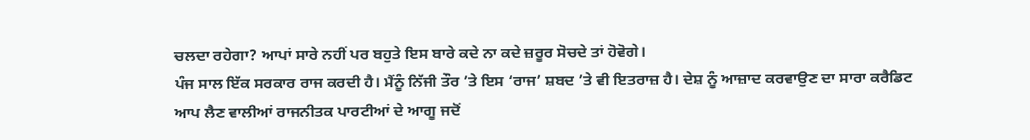ਚਲਦਾ ਰਹੇਗਾ? ਆਪਾਂ ਸਾਰੇ ਨਹੀਂ ਪਰ ਬਹੁਤੇ ਇਸ ਬਾਰੇ ਕਦੇ ਨਾ ਕਦੇ ਜ਼ਰੂਰ ਸੋਚਦੇ ਤਾਂ ਹੋਵੋਗੇ।
ਪੰਜ ਸਾਲ ਇੱਕ ਸਰਕਾਰ ਰਾਜ ਕਰਦੀ ਹੈ। ਮੈਂਨੂੰ ਨਿੱਜੀ ਤੌਰ ’ਤੇ ਇਸ ‘ਰਾਜ’ ਸ਼ਬਦ ’ਤੇ ਵੀ ਇਤਰਾਜ਼ ਹੈ। ਦੇਸ਼ ਨੂੰ ਆਜ਼ਾਦ ਕਰਵਾਉਣ ਦਾ ਸਾਰਾ ਕਰੈਡਿਟ ਆਪ ਲੈਣ ਵਾਲੀਆਂ ਰਾਜਨੀਤਕ ਪਾਰਟੀਆਂ ਦੇ ਆਗੂ ਜਦੋਂ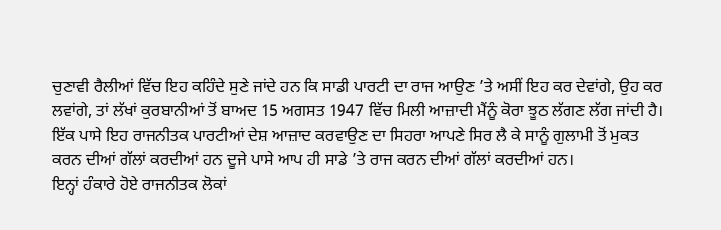ਚੁਣਾਵੀ ਰੈਲੀਆਂ ਵਿੱਚ ਇਹ ਕਹਿੰਦੇ ਸੁਣੇ ਜਾਂਦੇ ਹਨ ਕਿ ਸਾਡੀ ਪਾਰਟੀ ਦਾ ਰਾਜ ਆਉਣ ’ਤੇ ਅਸੀਂ ਇਹ ਕਰ ਦੇਵਾਂਗੇ, ਉਹ ਕਰ ਲਵਾਂਗੇ, ਤਾਂ ਲੱਖਾਂ ਕੁਰਬਾਨੀਆਂ ਤੋਂ ਬਾਅਦ 15 ਅਗਸਤ 1947 ਵਿੱਚ ਮਿਲੀ ਆਜ਼ਾਦੀ ਮੈਂਨੂੰ ਕੋਰਾ ਝੂਠ ਲੱਗਣ ਲੱਗ ਜਾਂਦੀ ਹੈ। ਇੱਕ ਪਾਸੇ ਇਹ ਰਾਜਨੀਤਕ ਪਾਰਟੀਆਂ ਦੇਸ਼ ਆਜ਼ਾਦ ਕਰਵਾਉਣ ਦਾ ਸਿਹਰਾ ਆਪਣੇ ਸਿਰ ਲੈ ਕੇ ਸਾਨੂੰ ਗੁਲਾਮੀ ਤੋਂ ਮੁਕਤ ਕਰਨ ਦੀਆਂ ਗੱਲਾਂ ਕਰਦੀਆਂ ਹਨ ਦੂਜੇ ਪਾਸੇ ਆਪ ਹੀ ਸਾਡੇ ’ਤੇ ਰਾਜ ਕਰਨ ਦੀਆਂ ਗੱਲਾਂ ਕਰਦੀਆਂ ਹਨ।
ਇਨ੍ਹਾਂ ਹੰਕਾਰੇ ਹੋਏ ਰਾਜਨੀਤਕ ਲੋਕਾਂ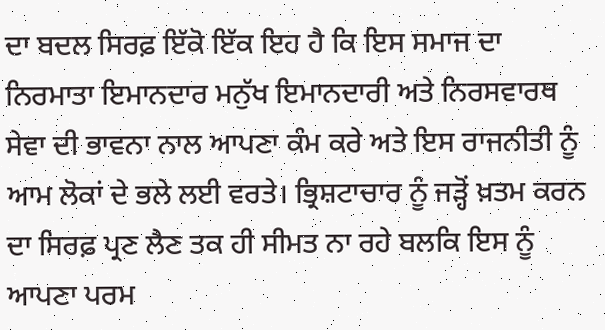ਦਾ ਬਦਲ ਸਿਰਫ਼ ਇੱਕੋ ਇੱਕ ਇਹ ਹੈ ਕਿ ਇਸ ਸਮਾਜ ਦਾ ਨਿਰਮਾਤਾ ਇਮਾਨਦਾਰ ਮਨੁੱਖ ਇਮਾਨਦਾਰੀ ਅਤੇ ਨਿਰਸਵਾਰਥ ਸੇਵਾ ਦੀ ਭਾਵਨਾ ਨਾਲ ਆਪਣਾ ਕੰਮ ਕਰੇ ਅਤੇ ਇਸ ਰਾਜਨੀਤੀ ਨੂੰ ਆਮ ਲੋਕਾਂ ਦੇ ਭਲੇ ਲਈ ਵਰਤੇ। ਭ੍ਰਿਸ਼ਟਾਚਾਰ ਨੂੰ ਜੜ੍ਹੋਂ ਖ਼ਤਮ ਕਰਨ ਦਾ ਸਿਰਫ਼ ਪ੍ਰਣ ਲੈਣ ਤਕ ਹੀ ਸੀਮਤ ਨਾ ਰਹੇ ਬਲਕਿ ਇਸ ਨੂੰ ਆਪਣਾ ਪਰਮ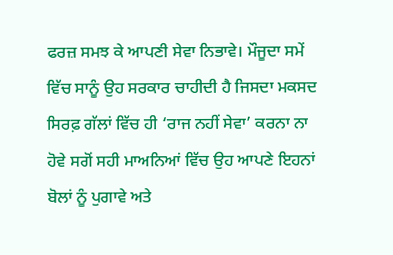ਫਰਜ਼ ਸਮਝ ਕੇ ਆਪਣੀ ਸੇਵਾ ਨਿਭਾਵੇ। ਮੌਜੂਦਾ ਸਮੇਂ ਵਿੱਚ ਸਾਨੂੰ ਉਹ ਸਰਕਾਰ ਚਾਹੀਦੀ ਹੈ ਜਿਸਦਾ ਮਕਸਦ ਸਿਰਫ਼ ਗੱਲਾਂ ਵਿੱਚ ਹੀ ‘ਰਾਜ ਨਹੀਂ ਸੇਵਾ’ ਕਰਨਾ ਨਾ ਹੋਵੇ ਸਗੋਂ ਸਹੀ ਮਾਅਨਿਆਂ ਵਿੱਚ ਉਹ ਆਪਣੇ ਇਹਨਾਂ ਬੋਲਾਂ ਨੂੰ ਪੁਗਾਵੇ ਅਤੇ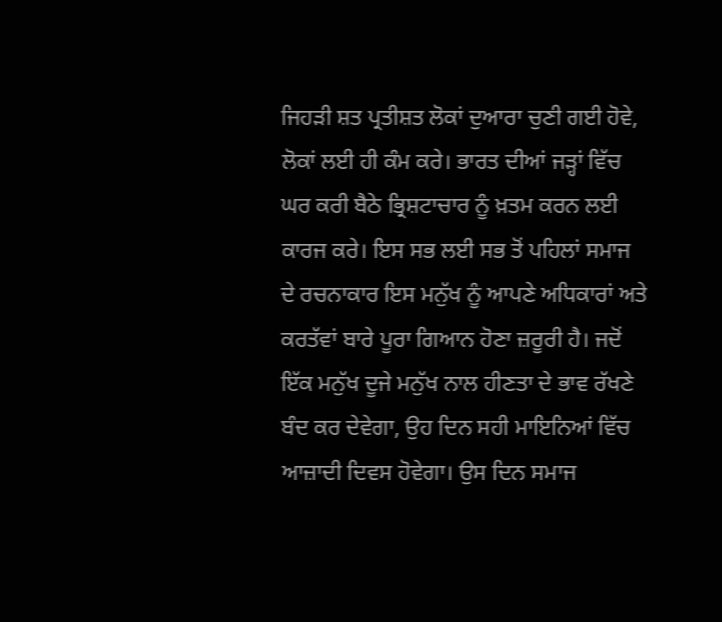ਜਿਹੜੀ ਸ਼ਤ ਪ੍ਰਤੀਸ਼ਤ ਲੋਕਾਂ ਦੁਆਰਾ ਚੁਣੀ ਗਈ ਹੋਵੇ, ਲੋਕਾਂ ਲਈ ਹੀ ਕੰਮ ਕਰੇ। ਭਾਰਤ ਦੀਆਂ ਜੜ੍ਹਾਂ ਵਿੱਚ ਘਰ ਕਰੀ ਬੈਠੇ ਭ੍ਰਿਸ਼ਟਾਚਾਰ ਨੂੰ ਖ਼ਤਮ ਕਰਨ ਲਈ ਕਾਰਜ ਕਰੇ। ਇਸ ਸਭ ਲਈ ਸਭ ਤੋਂ ਪਹਿਲਾਂ ਸਮਾਜ ਦੇ ਰਚਨਾਕਾਰ ਇਸ ਮਨੁੱਖ ਨੂੰ ਆਪਣੇ ਅਧਿਕਾਰਾਂ ਅਤੇ ਕਰਤੱਵਾਂ ਬਾਰੇ ਪੂਰਾ ਗਿਆਨ ਹੋਣਾ ਜ਼ਰੂਰੀ ਹੈ। ਜਦੋਂ ਇੱਕ ਮਨੁੱਖ ਦੂਜੇ ਮਨੁੱਖ ਨਾਲ ਹੀਣਤਾ ਦੇ ਭਾਵ ਰੱਖਣੇ ਬੰਦ ਕਰ ਦੇਵੇਗਾ, ਉਹ ਦਿਨ ਸਹੀ ਮਾਇਨਿਆਂ ਵਿੱਚ ਆਜ਼ਾਦੀ ਦਿਵਸ ਹੋਵੇਗਾ। ਉਸ ਦਿਨ ਸਮਾਜ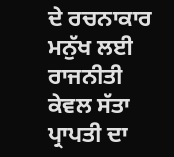ਦੇ ਰਚਨਾਕਾਰ ਮਨੁੱਖ ਲਈ ਰਾਜਨੀਤੀ ਕੇਵਲ ਸੱਤਾ ਪ੍ਰਾਪਤੀ ਦਾ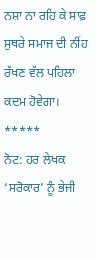ਨਸ਼ਾ ਨਾ ਰਹਿ ਕੇ ਸਾਫ਼ ਸੁਥਰੇ ਸਮਾਜ ਦੀ ਨੀਂਹ ਰੱਖਣ ਵੱਲ ਪਹਿਲਾ ਕਦਮ ਹੋਵੇਗਾ।
*****
ਨੋਟ: ਹਰ ਲੇਖਕ ‘ਸਰੋਕਾਰ’ ਨੂੰ ਭੇਜੀ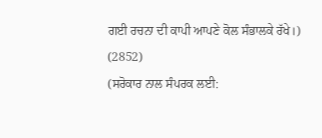ਗਈ ਰਚਨਾ ਦੀ ਕਾਪੀ ਆਪਣੇ ਕੋਲ ਸੰਭਾਲਕੇ ਰੱਖੇ।)
(2852)
(ਸਰੋਕਾਰ ਨਾਲ ਸੰਪਰਕ ਲਈ: